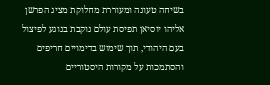בשיחה טעונה ומעוררת מחלוקת מציג הפרשן אליהו יוסיאן תפיסת עולם נוקבת בנוגע לפיצול בעם היהודי, תוך שימוש בדימויים חריפים והסתמכות על מקורות היסטוריים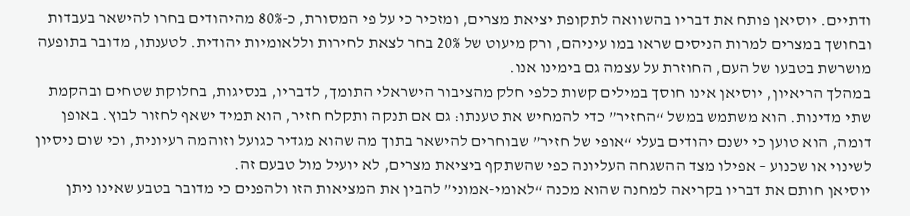ודתיים. יוסיאן פותח את דבריו בהשוואה לתקופת יציאת מצרים, ומזכיר כי על פי המסורת, כ-80% מהיהודים בחרו להישאר בעבדות ובחושך במצרים למרות הניסים שראו במו עיניהם, ורק מיעוט של 20% בחר לצאת לחירות וללאומיות יהודית. לטענתו, מדובר בתופעה מושרשת בטבעו של העם, החוזרת על עצמה גם בימינו אנו.
במהלך הריאיון, יוסיאן אינו חוסך במילים קשות כלפי חלק מהציבור הישראלי התומך, לדבריו, בנסיגות, בחלוקת שטחים ובהקמת שתי מדינות. הוא משתמש במשל “החזיר” כדי להמחיש את טענתו: גם אם תנקה ותקלח חזיר, הוא תמיד ישאף לחזור לבוץ. באופן דומה, הוא טוען כי ישנם יהודים בעלי “אופי של חזיר” שבוחרים להישאר בתוך מה שהוא מגדיר כגועל וזוהמה רעיונית, וכי שום ניסיון לשינוי או שכנוע – אפילו מצד ההשגחה העליונה כפי שהשתקף ביציאת מצרים, לא יועיל מול טבעם זה.
יוסיאן חותם את דבריו בקריאה למחנה שהוא מכנה “לאומי-אמוני” להבין את המציאות הזו ולהפנים כי מדובר בטבע שאינו ניתן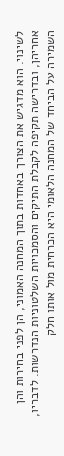לשינוי. הוא מדגיש את הצורך באחדות בתוך המחנה האמוני, הן לפני בחירות והן אחריהן, ובדרישה תקיפה לקבלת התיקים והסמכויות השלטוניות הנדרשות. לדבריו, השמירה על הביחד של המחנה הלאומי היא הכרחית מול אותו חלק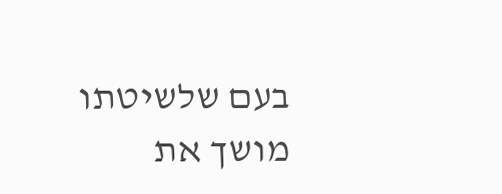בעם שלשיטתו מושך את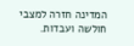המדינה חזרה למצבי חולשה ועבדות.